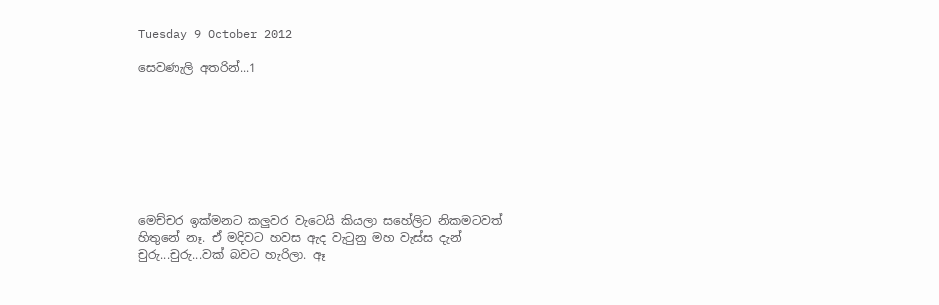Tuesday 9 October 2012

සෙවණැලි අතරින්...1








මෙච්චර ඉක්මනට කලුවර වැටෙයි කියලා සහේලිට නිකමටවත් හිතුනේ නෑ. ඒ මදිවට හවස ඇද වැටුනු මහ වැස්ස දැන් චුරු...චුරු...වක් බවට හැරිලා. ඈ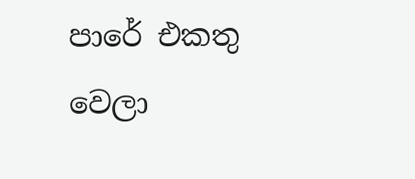පාරේ එකතු වෙලා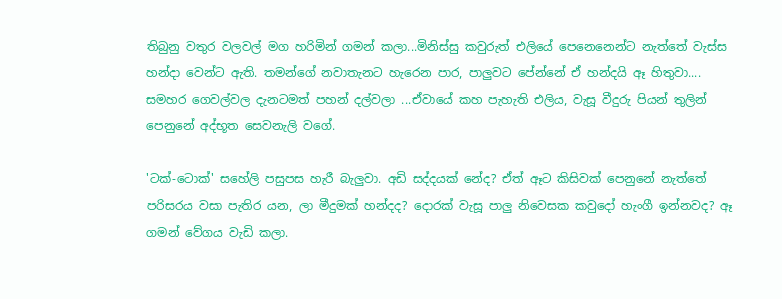තිබුනු වතුර වලවල් මග හරිමින් ගමන් කලා...මිනිස්සු කවුරුත් එලියේ පෙනෙනෙන්ට නැත්තේ වැස්ස හන්දා වෙන්ට ඇති. තමන්ගේ නවාතැනට හැරෙන පාර, පාලුවට පේන්නේ ඒ හන්දයි ඈ හිතුවා.... සමහර ගෙවල්වල දැනටමත් පහන් දල්වලා ...ඒවායේ කහ පැහැති එලිය, වැසූ වීදුරු පියන් තුලින් පෙනුනේ අද්භූත සෙවනැලි වගේ.

'ටක්-ටොක්' සහේලි පසුපස හැරී බැලුවා. අඩි සද්දයක් නේද? ඒත් ඈට කිසිවක් පෙනුනේ නැත්තේ පරිසරය වසා පැතිර යන, ලා මීදුමක් හන්දද? දොරක් වැසූ පාලු නිවෙසක කවුදෝ හැංගී ඉන්නවද? ඈ ගමන් වේගය වැඩි කලා.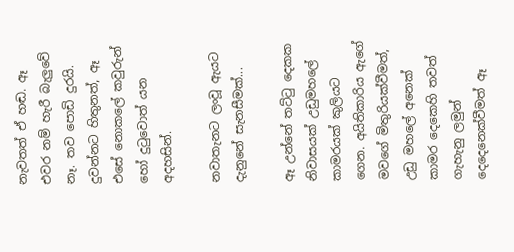නැවතත් ඒ හඬ. ඈ එවර නම් හැරී බැලුවේ නෑ. තව පොඩි දුරයි. දුවන්නට හිතුනත්, ඈ එසේ නොකලේ කවුරුන් හෝ දුටුවොත් යන අදහසින්.

නවාතැනට ලංවූ ඇයට දැනුනේ සැනසීමක්...

ඈ උන්නේ තට්ටු දෙකක නිවාසයක් උඩුමහලේ කාමරයක් කුලියට ගෙන. අයිතිකාරිය ඇගේ මවගේ මිතුරියක්වීමත්, උඩු මහලේ අනෙක් කාමර දෙකෙහි තවත් ගැහැනු ලමුන් දෙදෙනෙක්වීමත් ඈ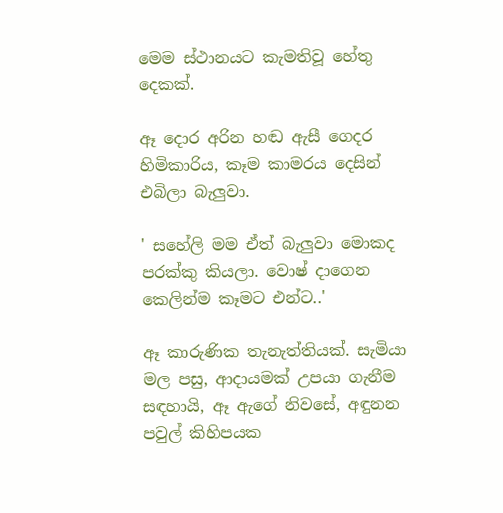මෙම ස්ථානයට කැමතිවූ හේතු දෙකක්.

ඈ දොර අරින හඬ ඇසී ගෙදර හිමිකාරිය, කෑම කාමරය දෙසින් එබිලා බැලුවා.

' සහේලි මම ඒත් බැලුවා මොකද පරක්කු කියලා. වොෂ් දාගෙන කෙලින්ම කෑමට එන්ට..'

ඈ කාරුණික තැනැත්තියක්. සැමියා මල පසු, ආදායමක් උපයා ගැනීම සඳහායි, ඈ ඇගේ නිවසේ, අඳුනන පවුල් කිහිපයක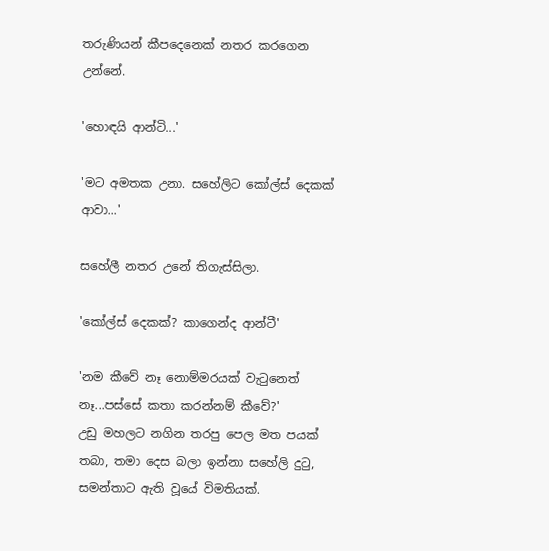තරුණියන් කීපදෙනෙක් නතර කරගෙන උන්නේ.

'හොඳයි ආන්ටි...'

'මට අමතක උනා. සහේලිට කෝල්ස් දෙකක් ආවා...'

සහේලී නතර උනේ තිගැස්සිලා.

'කෝල්ස් දෙකක්? කාගෙන්ද ආන්ටී'

'නම කීවේ නෑ නොම්මරයක් වැටුනෙත් නෑ...පස්සේ කතා කරන්නම් කීවේ?'
උඩු මහලට නගින තරපු පෙල මත පයක් තබා, තමා දෙස බලා ඉන්නා සහේලි දුටු,  සමන්තාට ඇති වූයේ විමතියක්.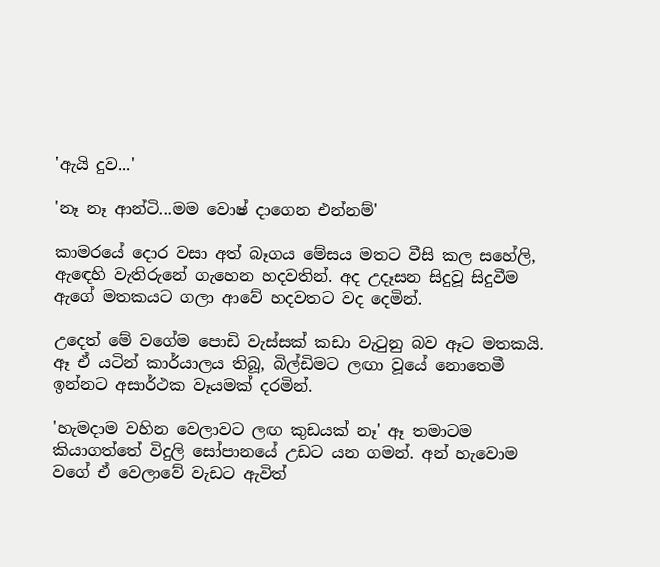'ඇයි දුව...'

'නෑ නෑ ආන්ටි...මම වොෂ් දාගෙන එන්නම්'

කාමරයේ දොර වසා අත් බෑගය මේසය මතට වීසි කල සහේලි, ඇඳෙහි වැතිරුනේ ගැහෙන හදවතින්. අද උදෑසන සිදුවූ සිදුවීම ඇගේ මතකයට ගලා ආවේ හදවතට වද දෙමින්.

උදෙත් මේ වගේම පොඩි වැස්සක් කඩා වැටුනු බව ඈට මතකයි. ඈ ඒ යටින් කාර්යාලය තිබූ, බිල්ඩිමට ලඟා වූයේ නොතෙමී ඉන්නට අසාර්ථක වෑයමක් දරමින්.

'හැමදාම වහින වෙලාවට ලඟ කුඩයක් නෑ' ඈ තමාටම කියාගත්තේ විදුලි සෝපානයේ උඩට යන ගමන්. අන් හැවොම වගේ ඒ වෙලාවේ වැඩට ඇවිත්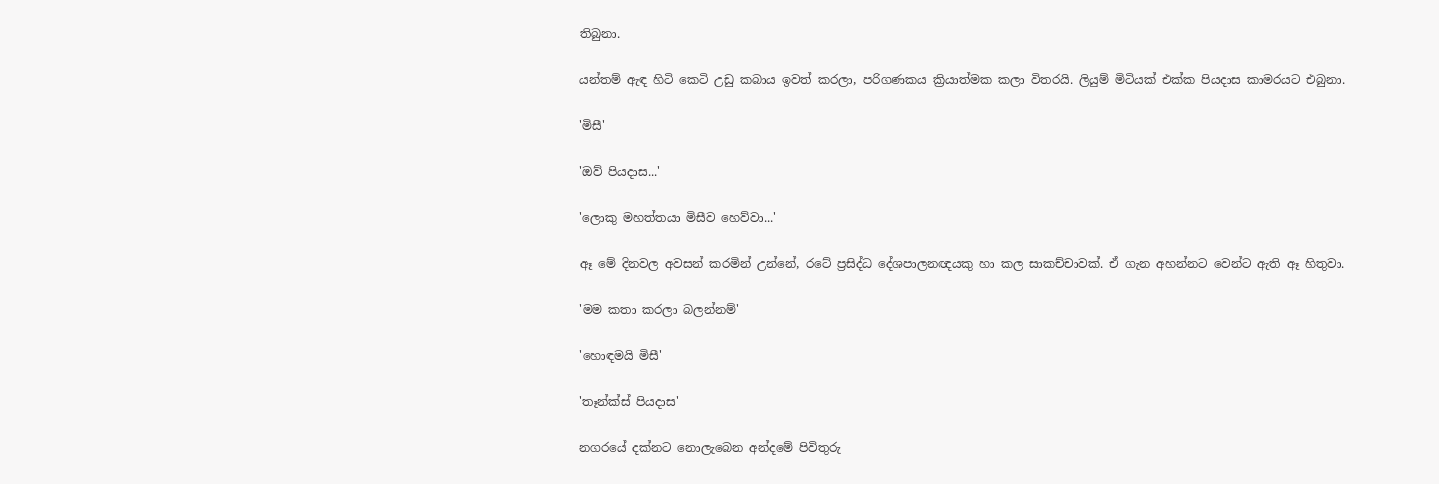තිබුනා.

යන්තම් ඇඳ හිටි කෙටි උඩු කබාය ඉවත් කරලා, පරිගණකය ක්‍රියාත්මක කලා විතරයි. ලියුම් මිටියක් එක්ක පියදාස කාමරයට එබුනා.

'මිසී'

'ඔව් පියදාස...'

'ලොකු මහත්තයා මිසීව හෙව්වා...'

ඈ මේ දිනවල අවසන් කරමින් උන්නේ, රටේ ප්‍රසිද්ධ දේශපාලනඥයකු හා කල සාකච්චාවක්. ඒ ගැන අහන්නට වෙන්ට ඇති ඈ හිතුවා.

'මම කතා කරලා බලන්නම්'

'හොඳමයි මිසී'

'තෑන්ක්ස් පියදාස'

නගරයේ දක්නට නොලැබෙන අන්දමේ පිවිතුරු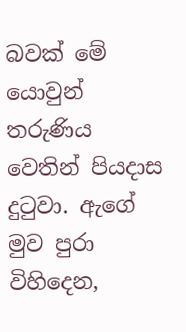බවක් මේ යොවුන් තරුණිය වෙතින් පියදාස දුටුවා. ඇගේ මුව පුරා විහිදෙන,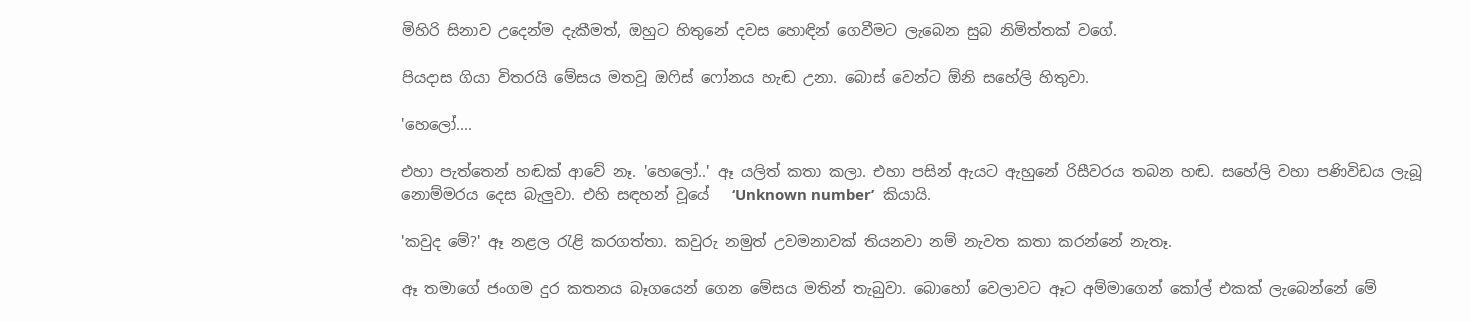මිහිරි සිනාව උදෙන්ම දැකීමත්, ඔහුට හිතුනේ දවස හොඳින් ගෙවීමට ලැබෙන සුබ නිමිත්තක් වගේ.

පියදාස ගියා විතරයි මේසය මතවූ ඔෆිස් ෆෝනය හැඬ උනා. බොස් වෙන්ට ඕනි සහේලි හිතුවා.

'හෙලෝ....

එහා පැත්තෙන් හඬක් ආවේ නෑ. 'හෙලෝ..' ඈ යලිත් කතා කලා. එහා පසින් ඇයට ඇහුනේ රිසීවරය තබන හඬ. සහේලි වහා පණිවිඩය ලැබූ නොම්මරය දෙස බැලුවා. එහි සඳහන් වූයේ   ‘Unknown number’  කියායි.

'කවුද මේ?' ඈ නළල රැළි කරගත්තා. කවුරු නමුත් උවමනාවක් තියනවා නම් නැවත කතා කරන්නේ නැතෑ.

ඈ තමාගේ ජංගම දුර කතනය බෑගයෙන් ගෙන මේසය මතින් තැබුවා. බොහෝ වෙලාවට ඈට අම්මාගෙන් කෝල් එකක් ලැබෙන්නේ මේ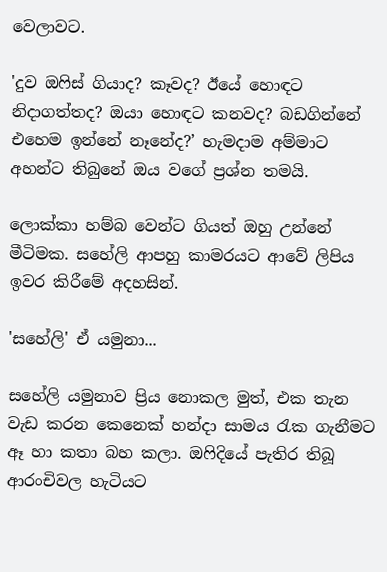වෙලාවට.

'දුව ඔෆිස් ගියාද? කෑවද? ඊයේ හොඳට නිදාගත්තද? ඔයා හොඳට කනවද? බඩගින්නේ එහෙම ඉන්නේ නෑනේද?’ හැමදාම අම්මාට අහන්ට තිබුනේ ඔය වගේ ප්‍රශ්න තමයි.

ලොක්කා හම්බ වෙන්ට ගියත් ඔහු උන්නේ මීටිමක. සහේලි ආපහු කාමරයට ආවේ ලිපිය ඉවර කිරීමේ අදහසින්.

'සහේලි' ඒ යමුනා...

සහේලි යමුනාව ප්‍රිය නොකල මුත්, එක තැන වැඩ කරන කෙනෙක් හන්දා සාමය රැක ගැනීමට ඈ හා කතා බහ කලා. ඔෆිදියේ පැතිර තිබූ ආරංචිවල හැටියට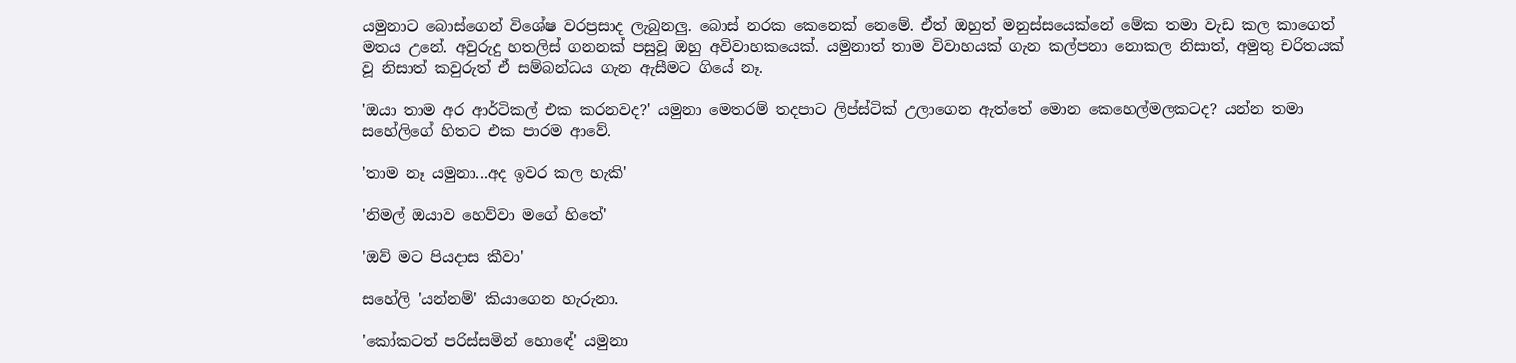යමුනාට බොස්ගෙන් විශේෂ වරප්‍රසාද ලැබුනලු. බොස් නරක කෙනෙක් නෙමේ. ඒත් ඔහුත් මනුස්සයෙක්නේ මේක තමා වැඩ කල කාගෙත් මතය උනේ. අවුරුදු හතලිස් ගනනක් පසුවූ ඔහු අවිවාහකයෙක්. යමුනාත් තාම විවාහයක් ගැන කල්පනා නොකල නිසාත්, අමුතු චරිතයක් වූ නිසාත් කවුරුත් ඒ සම්බන්ධය ගැන ඇසීමට ගියේ නෑ.

'ඔයා තාම අර ආර්ටිකල් එක කරනවද?' යමුනා මෙතරම් තදපාට ලිප්ස්ටික් උලාගෙන ඇත්තේ මොන කෙහෙල්මලකටද? යන්න තමා සහේලිගේ හිතට එක පාරම ආවේ.

'තාම නෑ යමුනා...අද ඉවර කල හැකි'

'නිමල් ඔයාව හෙව්වා මගේ හිතේ'

'ඔව් මට පියදාස කීවා'

සහේලි 'යන්නම්' කියාගෙන හැරුනා.

'කෝකටත් පරිස්සමින් හොඳේ' යමුනා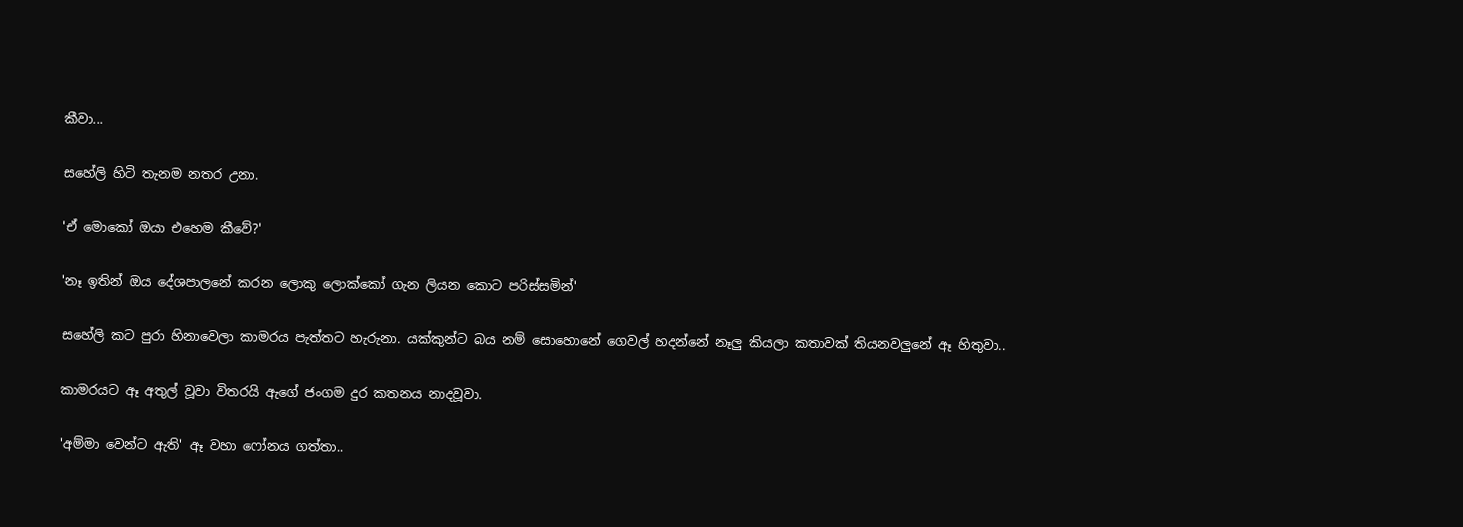කීවා...

සහේලි හිටි තැනම නතර උනා.

'ඒ මොකෝ ඔයා එහෙම කීවේ?'

'නෑ ඉතින් ඔය දේශපාලනේ කරන ලොකු ලොක්කෝ ගැන ලියන කොට පරිස්සමින්'

සහේලි කට පුරා හිනාවෙලා කාමරය පැත්තට හැරුනා. යක්කුන්ට බය නම් සොහොනේ ගෙවල් හදන්නේ නෑලු කියලා කතාවක් තියනවලුනේ ඈ හිතුවා..

කාමරයට ඈ අතුල් වූවා විතරයි ඇගේ ජංගම දුර කතනය නාදවූවා.

'අම්මා වෙන්ට ඇති' ඈ වහා ෆෝනය ගත්තා..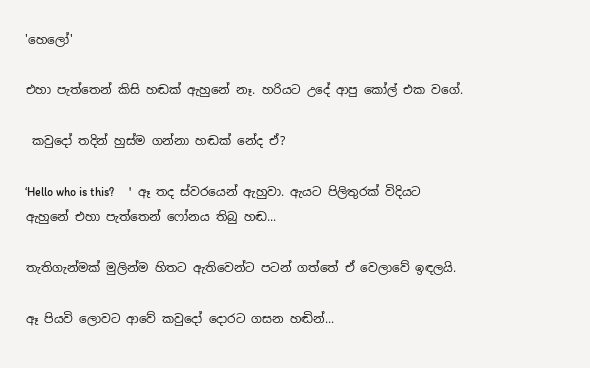'හෙලෝ'

එහා පැත්තෙන් කිසි හඬක් ඇහුනේ නෑ. හරියට උදේ ආපු කෝල් එක වගේ.

 කවුදෝ තදින් හුස්ම ගන්නා හඬක් නේද ඒ?

‘Hello who is this?     '  ඈ තද ස්වරයෙන් ඇහුවා. ඇයට පිලිතුරක් විදියට ඇහුනේ එහා පැත්තෙන් ෆෝනය තිබු හඬ...

තැතිගැන්මක් මුලින්ම හිතට ඇතිවෙන්ට පටන් ගත්තේ ඒ වෙලාවේ ඉඳලයි.

ඈ පියවි ලොවට ආවේ කවුදෝ දොරට ගසන හඬින්...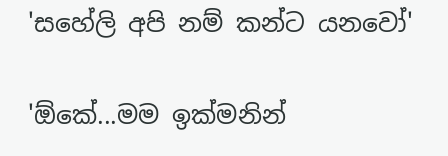'සහේලි අපි නම් කන්ට යනවෝ'

'ඕකේ...මම ඉක්මනින්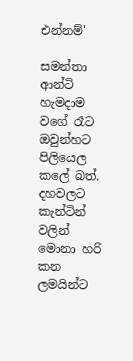එන්නම්'

සමන්තා ආන්ටි හැමදාම වගේ රෑට ඔවුන්හට පිලියෙල කලේ බත්. දහවලට කැන්ටින් වලින් මොනා හරි කන ලමයින්ට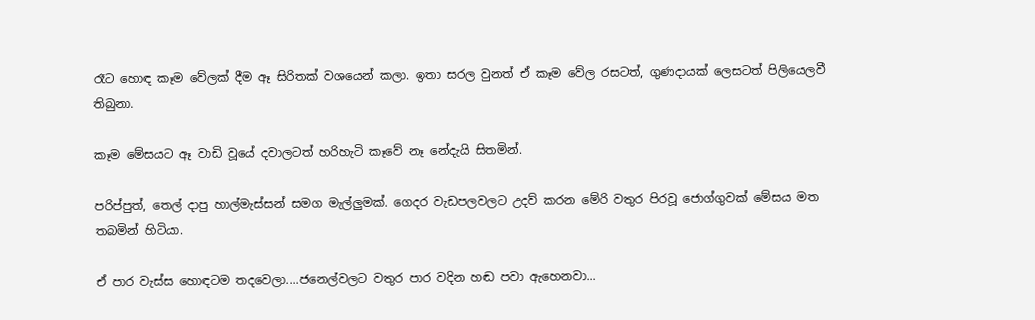රෑට හොඳ කෑම වේලක් දීම ඈ සිරිතක් වශයෙන් කලා. ඉතා සරල වුනත් ඒ කෑම වේල රසටත්, ගුණදායක් ලෙසටත් පිලියෙලවී තිබුනා.

කෑම මේසයට ඈ වාඩි වූයේ දවාලටත් හරිහැටි කෑවේ නෑ නේදැයි සිතමින්.

පරිප්පුත්, තෙල් දාපු හාල්මැස්සන් සමග මැල්ලුමක්. ගෙදර වැඩපලවලට උදව් කරන මේරි වතුර පිරවූ ජොග්ගුවක් මේසය මත තබමින් හිටියා.

ඒ පාර වැස්ස හොඳටම තදවෙලා....ජනෙල්වලට වතුර පාර වදින හඬ පවා ඇහෙනවා...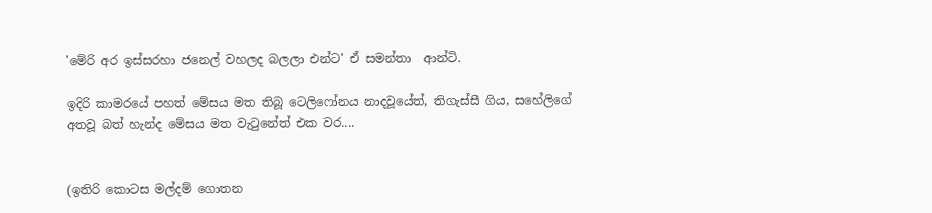'මේරි අර ඉස්සරහා ජනෙල් වහලද බලලා එන්ට' ඒ සමන්තා  ආන්ටි.

ඉදිරි කාමරයේ පහත් මේසය මත තිබූ ටෙලිෆෝනය නාදවූයේත්, තිගැස්සී ගිය, සහේලිගේ අතවූ බත් හැන්ද මේසය මත වැටුනේත් එක වර....


(ඉතිරි කොටස මල්දම් ගොතන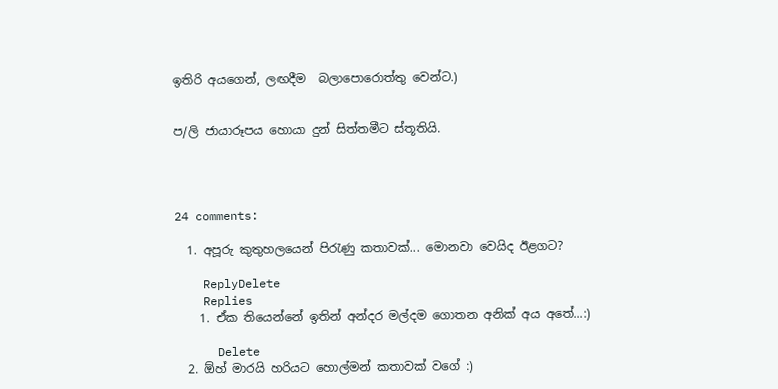ඉතිරි අයගෙන්, ලඟදීම  බලාපොරොත්තු වෙන්ට.)


ප/ලි ජායාරූපය හොයා දුන් සිත්තමීට ස්තූතියි.




24 comments:

  1. අපූරු කුතුහලයෙන් පිරැණු කතාවක්... මොනවා වෙයිද ඊළගට?

    ReplyDelete
    Replies
    1. ඒක තියෙන්නේ ඉතින් අන්දර මල්දම ගොතන අනික් අය අතේ...:)

      Delete
  2. ඕහ් මාරයි හරියට හොල්මන් කතාවක් වගේ :)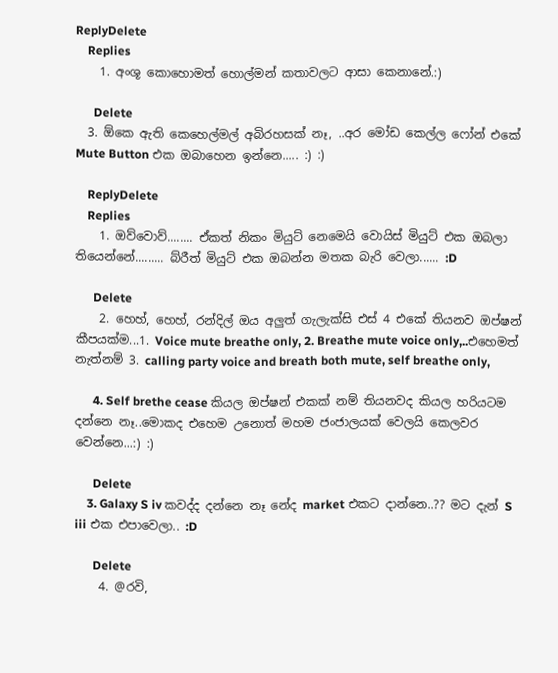ReplyDelete
    Replies
    1. අංශූ කොහොමත් හොල්මන් කතාවලට ආසා කෙනානේ.:)

      Delete
  3. ඕකෙ ඇති කෙහෙල්මල් අබිරහසක් නෑ, ..අර මෝඩ කෙල්ල ෆෝන් එකේ Mute Button එක ඔබාහෙන ඉන්නෙ..... :) :)

    ReplyDelete
    Replies
    1. ඔව්වොව්........ ඒකත් නිකං මියුට් නෙමෙයි වොයිස් මියුට් එක ඔබලා තියෙන්නේ......... බ්රීත් මියුට් එක ඔබන්න මතක බැරි වෙලා...... :D

      Delete
    2. හෙහ්, හෙහ්, රන්දිල් ඔය අලුත් ගැලැක්සි එස් 4 එකේ තියනව ඔප්ෂන් කීපයක්ම...1. Voice mute breathe only, 2. Breathe mute voice only,..එහෙමත් නැත්නම් 3. calling party voice and breath both mute, self breathe only,

      4. Self brethe cease කියල ඔප්ෂන් එකක් නම් තියනවද කියල හරියටම දන්නෙ නෑ..මොකද එහෙම උනොත් මහම ජංජාලයක් වෙලයි කෙලවර වෙන්නෙ...:) :)

      Delete
    3. Galaxy S iv කවද්ද දන්නෙ නෑ නේද market එකට දාන්නෙ..?? මට දැන් S iii එක එපාවෙලා.. :D

      Delete
    4. @රවි,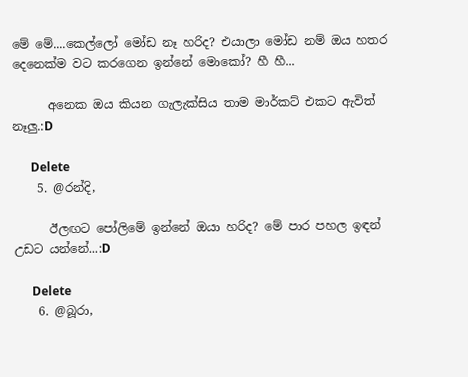මේ මේ....කෙල්ලෝ මෝඩ නෑ හරිද? එයාලා මෝඩ නම් ඔය හතර දෙනෙක්ම වට කරගෙන ඉන්නේ මොකෝ? හී හී...

      අනෙක ඔය කියන ගැලැක්සිය තාම මාර්කට් එකට ඇවිත් නෑලු.:D

      Delete
    5. @රන්දි,

      ඊලඟට පෝලිමේ ඉන්නේ ඔයා හරිද? මේ පාර පහල ඉඳන් උඩට යන්නේ...:D

      Delete
    6. @බූරා,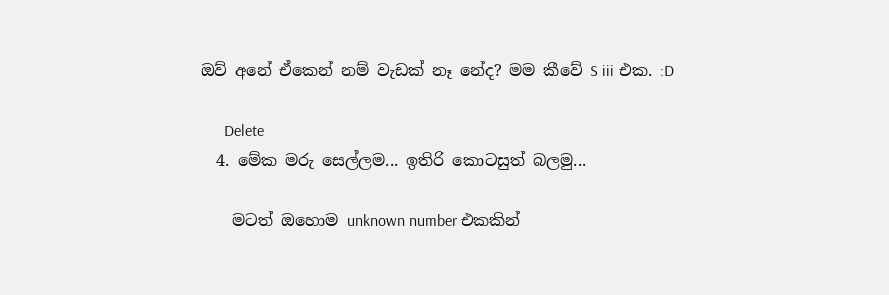ඔව් අනේ ඒකෙන් නම් වැඩක් නෑ නේද? මම කීවේ S iii එක. :D

      Delete
  4. මේක මරු සෙල්ලම... ඉතිරි කොටසුත් බලමු...

    මටත් ඔහොම unknown number එකකින්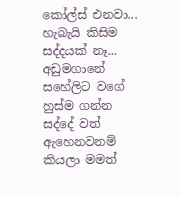කෝල්ස් එනවා... හැබැයි කිසිම සද්දයක් නෑ... අඩුමගානේ සහේලිට වගේ හුස්ම ගන්න සද්දේ වත් ඇහෙනවනම් කියලා මමත්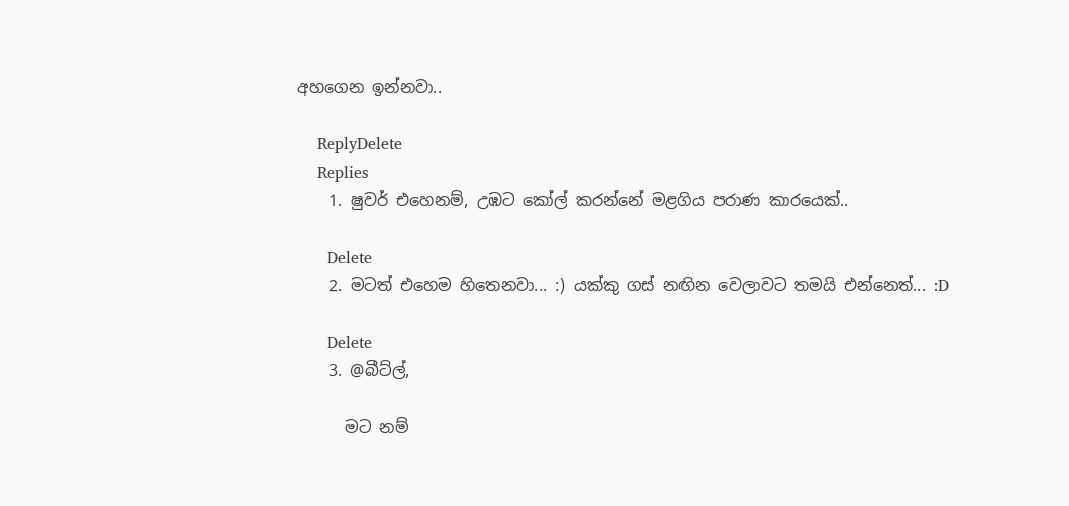අහගෙන ඉන්නවා..

    ReplyDelete
    Replies
    1. ෂුවර් එහෙනම්, උඹට කෝල් කරන්නේ මළගිය පරාණ කාරයෙක්..

      Delete
    2. මටත් එහෙම හිතෙනවා... :) යක්කු ගස් නඟින වෙලාවට තමයි එන්නෙත්... :D

      Delete
    3. @බීට්ල්,

      මට නම්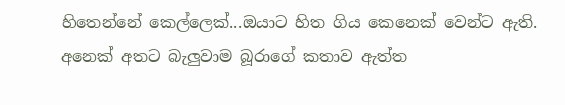හිතෙන්නේ කෙල්ලෙක්...ඔයාට හිත ගිය කෙනෙක් වෙන්ට ඇති. අනෙක් අතට බැලුවාම බූරාගේ කතාව ඇත්ත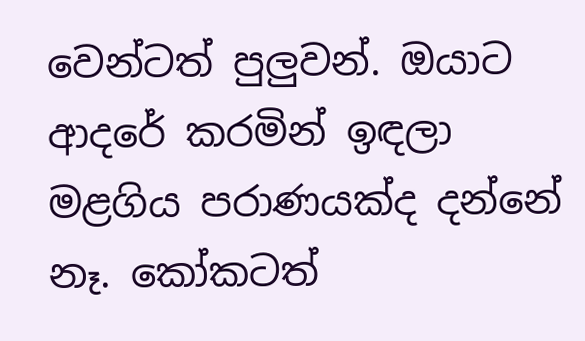වෙන්ටත් පුලුවන්. ඔයාට ආදරේ කරමින් ඉඳලා මළගිය පරාණයක්ද දන්නේ නෑ. කෝකටත්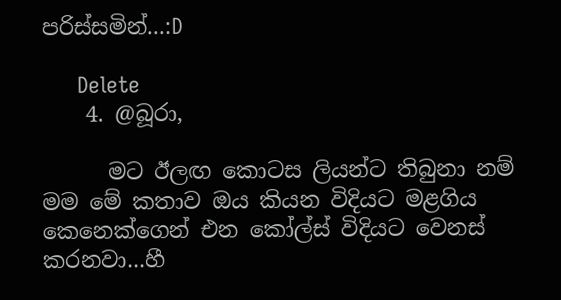පරිස්සමින්...:D

      Delete
    4. @බූරා,

      මට ඊලඟ කොටස ලියන්ට තිබුනා නම් මම මේ කතාව ඔය කියන විදියට මළගිය කෙනෙක්ගෙන් එන කෝල්ස් විදියට වෙනස් කරනවා...හී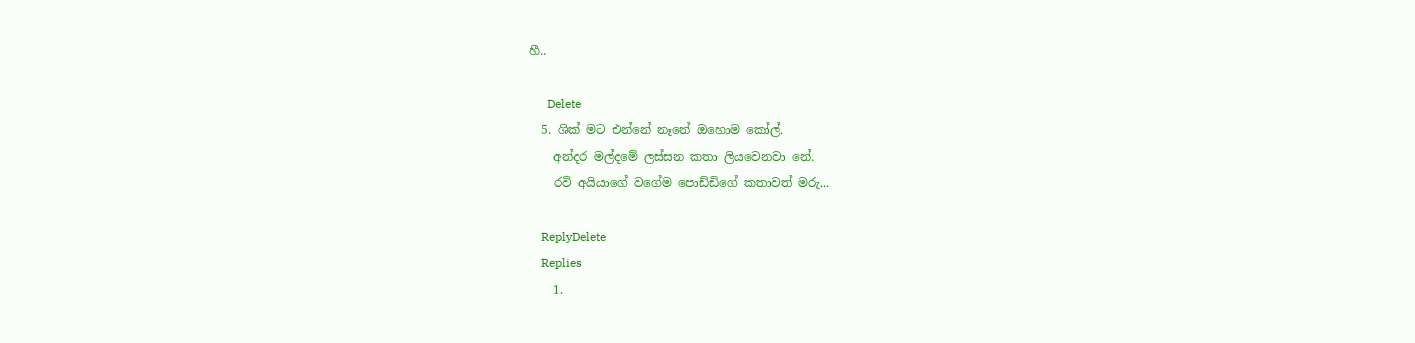හී..

      Delete
  5. ශික් මට එන්නේ නෑනේ ඔහොම කෝල්.
    අන්දර මල්දමේ ලස්සන කතා ලියවෙනවා නේ.
    රවි අයියාගේ වගේම පොඩ්ඩිගේ කතාවත් මරු...

    ReplyDelete
    Replies
    1.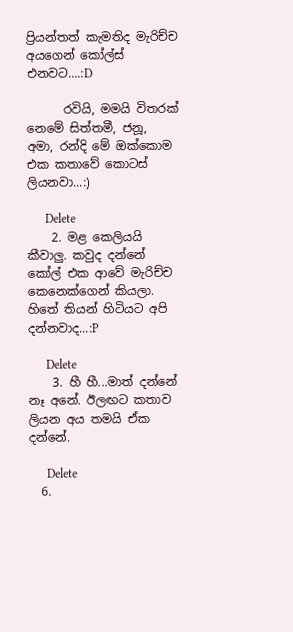ප්‍රියන්තත් කැමතිද මැරිච්ච අයගෙන් කෝල්ස් එනවට....:D

      රවියි, මමයි විතරක් නෙමේ සිත්තමී, ජනූ, අමා, රන්දි මේ ඔක්කොම එක කතාවේ කොටස් ලියනවා...:)

      Delete
    2. මළ කෙලියයි කීවාලු. කවුද දන්නේ කෝල් එක ආවේ මැරිච්ච කෙනෙක්ගෙන් කියලා. හිතේ තියන් හිටියට අපි දන්නවාද...:P

      Delete
    3. හී හී...මාත් දන්නේ නෑ අනේ. ඊලඟට කතාව ලියන අය තමයි ඒක දන්නේ.

      Delete
  6.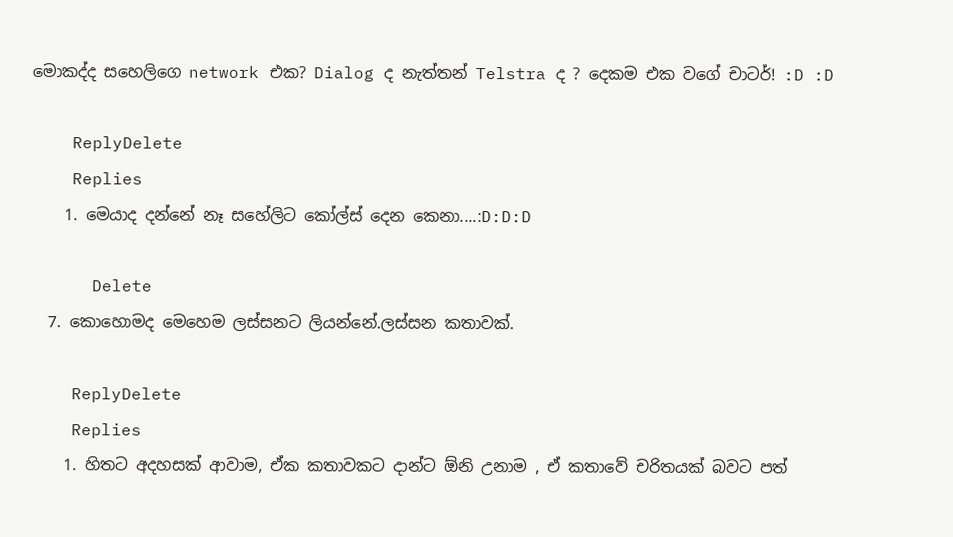මොකද්ද සහෙලිගෙ network එක? Dialog ද නැත්තන් Telstra ද ? දෙකම එක වගේ චාටර්! :D :D

    ReplyDelete
    Replies
    1. මෙයාද දන්නේ නෑ සහේලිට කෝල්ස් දෙන කෙනා....:D:D:D

      Delete
  7. කොහොමද මෙහෙම ලස්සනට ලියන්නේ.ලස්සන කතාවක්.

    ReplyDelete
    Replies
    1. හිතට අදහසක් ආවාම, ඒක කතාවකට දාන්ට ඕනි උනාම , ඒ කතාවේ චරිතයක් බවට පත්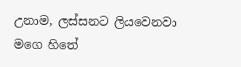උනාම, ලස්සනට ලියවෙනවා මගෙ හිතේ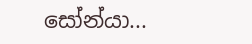සෝන්යා...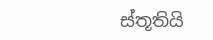ස්තූතියි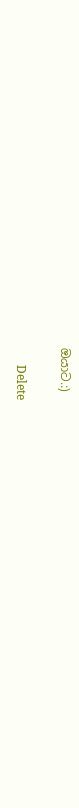ඔයාට.:)

      Delete